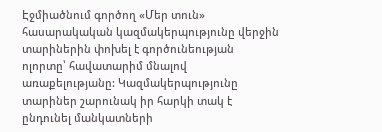Էջմիածնում գործող «Մեր տուն» հասարակական կազմակերպությունը վերջին տարիներին փոխել է գործունեության ոլորտը՝ հավատարիմ մնալով առաքելությանը: Կազմակերպությունը տարիներ շարունակ իր հարկի տակ է ընդունել մանկատների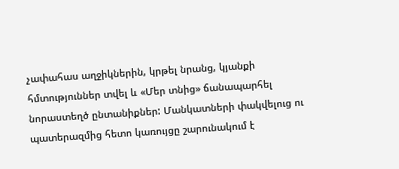չափահաս աղջիկներին, կրթել նրանց, կյանքի հմտություններ տվել և «Մեր տնից» ճանապարհել նորաստեղծ ընտանիքներ: Մանկատների փակվելուց ու պատերազմից հետո կառույցը շարունակում է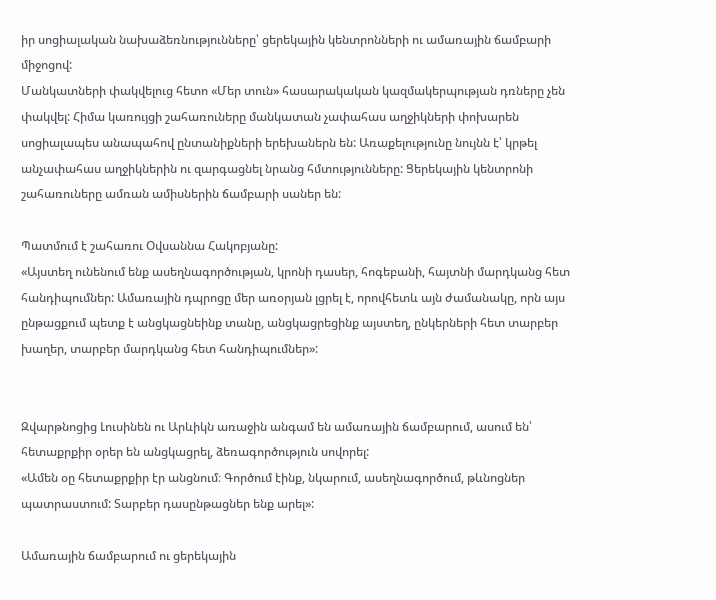իր սոցիալական նախաձեռնությունները՝ ցերեկային կենտրոնների ու ամառային ճամբարի միջոցով:
Մանկատների փակվելուց հետո «Մեր տուն» հասարակական կազմակերպության դռները չեն փակվել: Հիմա կառույցի շահառուները մանկատան չափահաս աղջիկների փոխարեն սոցիալապես անապահով ընտանիքների երեխաներն են: Առաքելությունը նույնն է՝ կրթել անչափահաս աղջիկներին ու զարգացնել նրանց հմտությունները: Ցերեկային կենտրոնի շահառուները ամռան ամիսներին ճամբարի սաներ են:

Պատմում է շահառու Օվսաննա Հակոբյանը:
«Այստեղ ունենում ենք ասեղնագործության, կրոնի դասեր, հոգեբանի, հայտնի մարդկանց հետ հանդիպումներ: Ամառային դպրոցը մեր առօրյան լցրել է, որովհետև այն ժամանակը, որն այս ընթացքում պետք է անցկացնեինք տանը, անցկացրեցինք այստեղ, ընկերների հետ տարբեր խաղեր, տարբեր մարդկանց հետ հանդիպումներ»:


Զվարթնոցից Լուսինեն ու Արևիկն առաջին անգամ են ամառային ճամբարում, ասում են՝ հետաքրքիր օրեր են անցկացրել, ձեռագործություն սովորել:
«Ամեն օը հետաքրքիր էր անցնում։ Գործում էինք, նկարում, ասեղնագործում, թևնոցներ պատրաստում: Տարբեր դասընթացներ ենք արել»:

Ամառային ճամբարում ու ցերեկային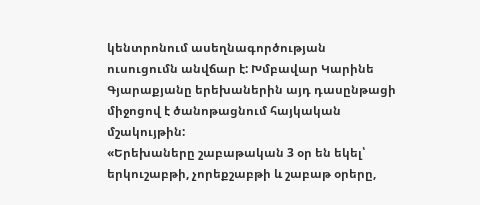կենտրոնում ասեղնագործության ուսուցումն անվճար է: Խմբավար Կարինե Գյարաքյանը երեխաներին այդ դասընթացի միջոցով է ծանոթացնում հայկական մշակույթին:
«Երեխաները շաբաթական 3 օր են եկել՝ երկուշաբթի, չորեքշաբթի և շաբաթ օրերը,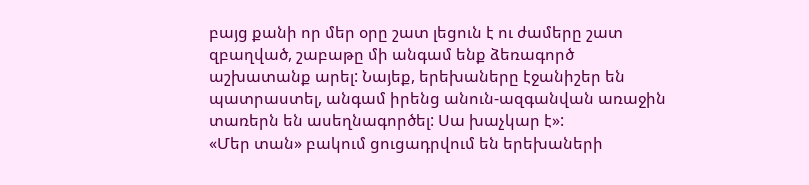բայց քանի որ մեր օրը շատ լեցուն է ու ժամերը շատ զբաղված, շաբաթը մի անգամ ենք ձեռագործ աշխատանք արել: Նայեք, երեխաները էջանիշեր են պատրաստել, անգամ իրենց անուն-ազգանվան առաջին տառերն են ասեղնագործել: Սա խաչկար է»:
«Մեր տան» բակում ցուցադրվում են երեխաների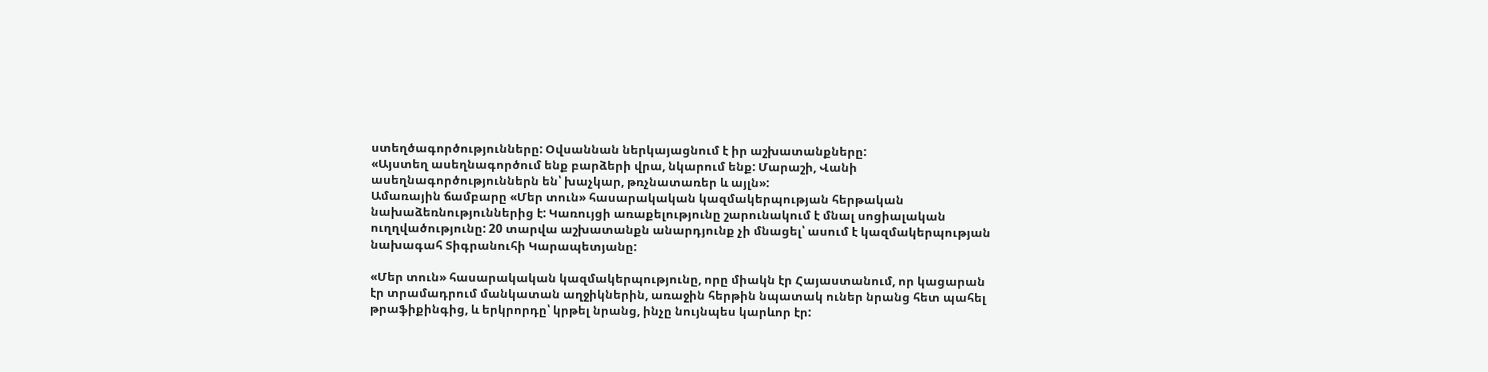ստեղծագործությունները: Օվսաննան ներկայացնում է իր աշխատանքները:
«Այստեղ ասեղնագործում ենք բարձերի վրա, նկարում ենք: Մարաշի, Վանի ասեղնագործություններն են՝ խաչկար, թռչնատառեր և այլն»:
Ամառային ճամբարը «Մեր տուն» հասարակական կազմակերպության հերթական նախաձեռնություններից է: Կառույցի առաքելությունը շարունակում է մնալ սոցիալական ուղղվածությունը: 20 տարվա աշխատանքն անարդյունք չի մնացել՝ ասում է կազմակերպության նախագահ Տիգրանուհի Կարապետյանը:

«Մեր տուն» հասարակական կազմակերպությունը, որը միակն էր Հայաստանում, որ կացարան էր տրամադրում մանկատան աղջիկներին, առաջին հերթին նպատակ ուներ նրանց հետ պահել թրաֆիքինգից, և երկրորդը՝ կրթել նրանց, ինչը նույնպես կարևոր էր: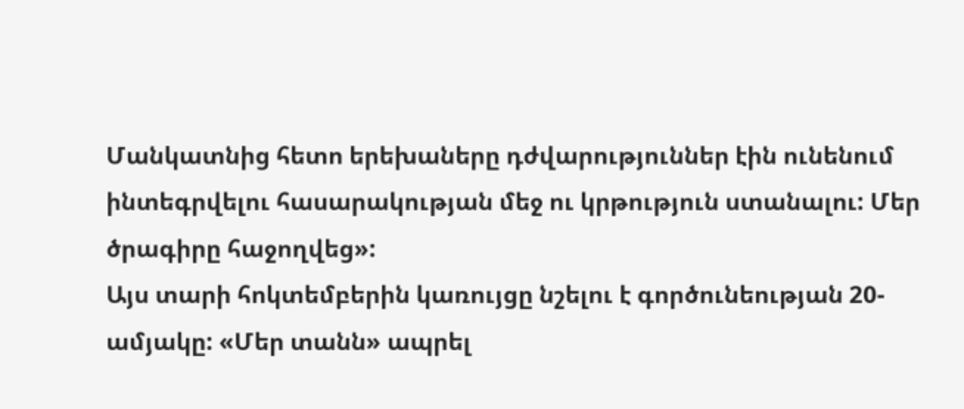Մանկատնից հետո երեխաները դժվարություններ էին ունենում ինտեգրվելու հասարակության մեջ ու կրթություն ստանալու: Մեր ծրագիրը հաջողվեց»:
Այս տարի հոկտեմբերին կառույցը նշելու է գործունեության 20-ամյակը: «Մեր տանն» ապրել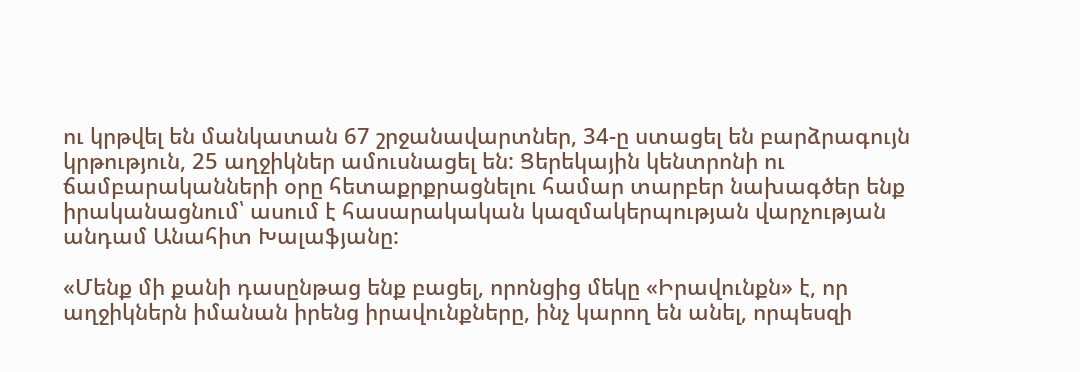ու կրթվել են մանկատան 67 շրջանավարտներ, 34-ը ստացել են բարձրագույն կրթություն, 25 աղջիկներ ամուսնացել են: Ցերեկային կենտրոնի ու ճամբարականների օրը հետաքրքրացնելու համար տարբեր նախագծեր ենք իրականացնում՝ ասում է հասարակական կազմակերպության վարչության անդամ Անահիտ Խալաֆյանը:

«Մենք մի քանի դասընթաց ենք բացել, որոնցից մեկը «Իրավունքն» է, որ աղջիկներն իմանան իրենց իրավունքները, ինչ կարող են անել, որպեսզի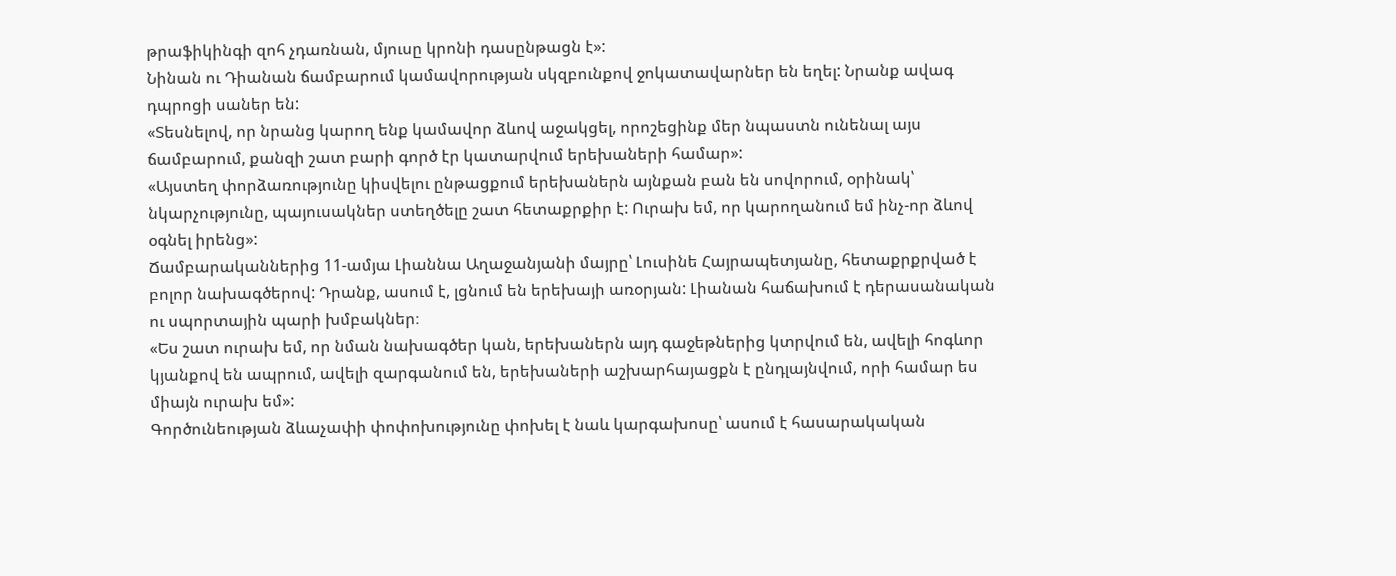թրաֆիկինգի զոհ չդառնան, մյուսը կրոնի դասընթացն է»:
Նինան ու Դիանան ճամբարում կամավորության սկզբունքով ջոկատավարներ են եղել: Նրանք ավագ դպրոցի սաներ են:
«Տեսնելով, որ նրանց կարող ենք կամավոր ձևով աջակցել, որոշեցինք մեր նպաստն ունենալ այս ճամբարում, քանզի շատ բարի գործ էր կատարվում երեխաների համար»:
«Այստեղ փորձառությունը կիսվելու ընթացքում երեխաներն այնքան բան են սովորում, օրինակ՝ նկարչությունը, պայուսակներ ստեղծելը շատ հետաքրքիր է: Ուրախ եմ, որ կարողանում եմ ինչ-որ ձևով օգնել իրենց»:
Ճամբարականներից 11-ամյա Լիաննա Աղաջանյանի մայրը՝ Լուսինե Հայրապետյանը, հետաքրքրված է բոլոր նախագծերով: Դրանք, ասում է, լցնում են երեխայի առօրյան: Լիանան հաճախում է դերասանական ու սպորտային պարի խմբակներ։
«Ես շատ ուրախ եմ, որ նման նախագծեր կան, երեխաներն այդ գաջեթներից կտրվում են, ավելի հոգևոր կյանքով են ապրում, ավելի զարգանում են, երեխաների աշխարհայացքն է ընդլայնվում, որի համար ես միայն ուրախ եմ»:
Գործունեության ձևաչափի փոփոխությունը փոխել է նաև կարգախոսը՝ ասում է հասարակական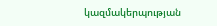կազմակերպության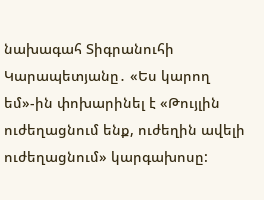նախագահ Տիգրանուհի Կարապետյանը․ «Ես կարող եմ»-ին փոխարինել է «Թույլին ուժեղացնում ենք, ուժեղին ավելի ուժեղացնում» կարգախոսը: